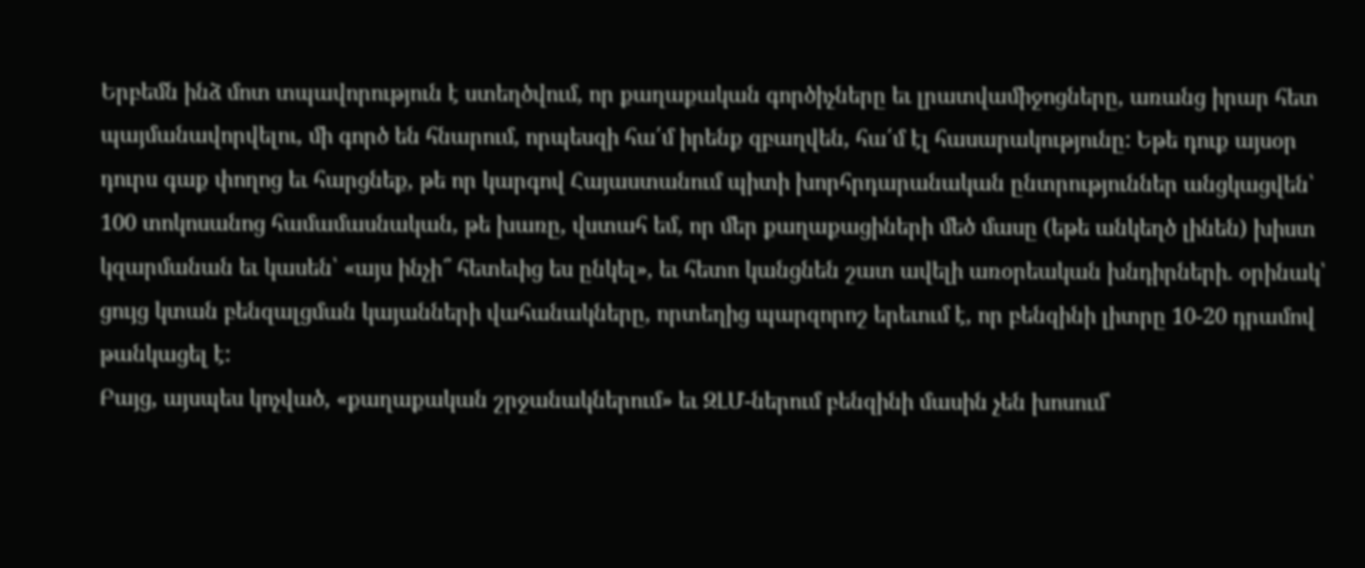Երբեմն ինձ մոտ տպավորություն է ստեղծվում, որ քաղաքական գործիչները եւ լրատվամիջոցները, առանց իրար հետ պայմանավորվելու, մի գործ են հնարում, որպեսզի հա՛մ իրենք զբաղվեն, հա՛մ էլ հասարակությունը: Եթե դուք այսօր դուրս գաք փողոց եւ հարցնեք, թե որ կարգով Հայաստանում պիտի խորհրդարանական ընտրություններ անցկացվեն՝ 100 տոկոսանոց համամասնական, թե խառը, վստահ եմ, որ մեր քաղաքացիների մեծ մասը (եթե անկեղծ լինեն) խիստ կզարմանան եւ կասեն՝ «այս ինչի՞ հետեւից ես ընկել», եւ հետո կանցնեն շատ ավելի առօրեական խնդիրների. օրինակ՝ ցույց կտան բենզալցման կայանների վահանակները, որտեղից պարզորոշ երեւում է, որ բենզինի լիտրը 10-20 դրամով թանկացել է:
Բայց, այսպես կոչված, «քաղաքական շրջանակներում» եւ ԶԼՄ-ներում բենզինի մասին չեն խոսում՝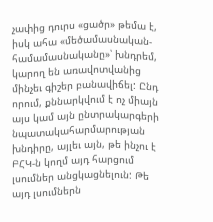չափից դուրս «ցածր» թեմա է, իսկ ահա «մեծամասնական-համամասնականը»՝ խնդրեմ, կարող են առավոտվանից մինչեւ գիշեր բանավիճել: Ընդ որում, քննարկվում է ոչ միայն այս կամ այն ընտրակարգերի նպատակահարմարության խնդիրը, այլեւ այն, թե ինչու է ԲՀԿ-ն կողմ այդ հարցում լսումներ անցկացնելուն: Թե այդ լսումներն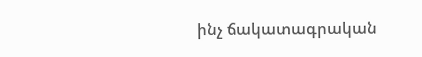ինչ ճակատագրական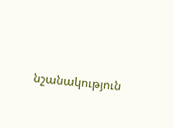նշանակություն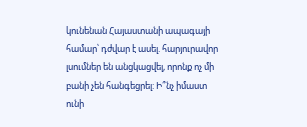կունենան Հայաստանի ապագայի համար՝ դժվար է ասել. հարյուրավոր լսումներ են անցկացվել, որոնք ոչ մի բանի չեն հանգեցրել: Ի՞նչ իմաստ ունի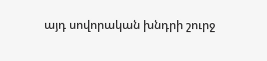այդ սովորական խնդրի շուրջ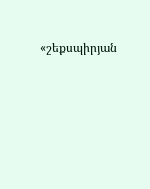«շեքսպիրյան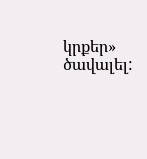կրքեր» ծավալել: